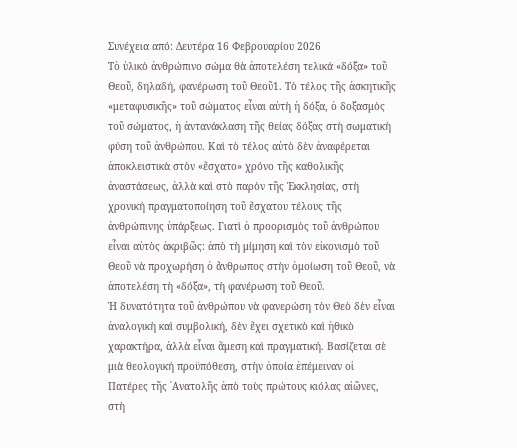Συνέχεια από: Δευτέρα 16 Φεβρουαρίου 2026
Tὁ ὑλικὸ ἀνθρώπινο σώμα θὰ ἀποτελέση τελικά «δόξα» τοῦ Θεοῦ, δηλαδή, φανέρωση τοῦ Θεοῦ1. Τὸ τέλος τῆς ἀσκητικῆς «μεταφυσικῆς» τοῦ σώματος εἶναι αὐτὴ ἡ δόξα, ὁ δοξασμὸς τοῦ σώματος, ἡ ἀντανάκλαση τῆς θείας δόξας στὴ σωματικὴ φύση τοῦ ἀνθρώπου. Καὶ τὸ τέλος αὐτὸ δὲν ἀναφέρεται ἀποκλειστικὰ στὸν «ἔσχατο» χρόνο τῆς καθολικῆς ἀναστάσεως, ἀλλὰ καὶ στὸ παρὸν τῆς Ἐκκλησίας, στὴ χρονική πραγματοποίηση τοῦ ἔσχατου τέλους τῆς ἀνθρώπινης ὑπάρξεως. Γιατὶ ὁ προορισμὸς τοῦ ἀνθρώπου εἶναι αὐτὸς ἀκριβῶς: ἀπὸ τὴ μίμηση καὶ τὸν εἰκονισμὸ τοῦ Θεοῦ νὰ προχωρήση ὁ ἄνθρωπος στὴν ὁμοίωση τοῦ Θεοῦ, νὰ ἀποτελέση τὴ «δόξα», τὴ φανέρωση τοῦ Θεοῦ.
Ἡ δυνατότητα τοῦ ἀνθρώπου νὰ φανερώση τὸν Θεὸ δὲν εἶναι ἀναλογικὴ καὶ συμβολική, δὲν ἔχει σχετικὸ καὶ ἠθικὸ χαρακτήρα, ἀλλὰ εἶναι ἄμεση καὶ πραγματική. Βασίζεται σὲ μιὰ θεολογική προϋπόθεση, στὴν ὁποία ἐπέμειναν οἱ Πατέρες τῆς ᾿Ανατολῆς ἀπὸ τοὺς πρώτους κιόλας αἰῶνες, στὴ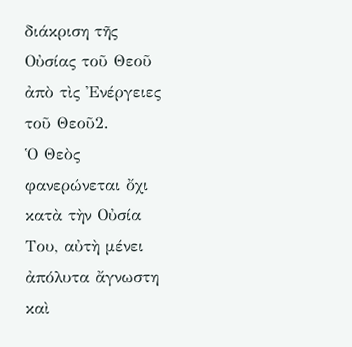διάκριση τῆς Οὐσίας τοῦ Θεοῦ ἀπὸ τὶς Ἐνέργειες τοῦ Θεοῦ2.
Ὁ Θεὸς φανερώνεται ὄχι κατὰ τὴν Οὐσία Του, αὐτὴ μένει ἀπόλυτα ἄγνωστη καὶ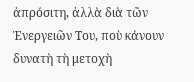ἀπρόσιτη, ἀλλὰ διὰ τῶν Ἐνεργειῶν Του, ποὺ κάνουν δυνατὴ τὴ μετοχὴ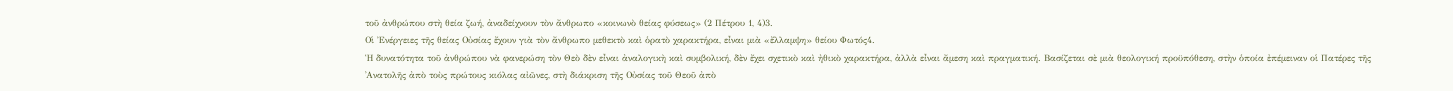τοῦ ἀνθρώπου στὴ θεία ζωή, ἀναδείχνουν τὸν ἄνθρωπο «κοινωνὸ θείας φύσεως» (2 Πέτρου 1, 4)3.
Οἱ Ἐνέργειες τῆς θείας Οὐσίας ἔχουν γιὰ τὸν ἄνθρωπο μεθεκτὸ καὶ ὁρατὸ χαρακτήρα, εἶναι μιὰ «ἔλλαμψη» θείου Φωτός4.
Ἡ δυνατότητα τοῦ ἀνθρώπου νὰ φανερώση τὸν Θεὸ δὲν εἶναι ἀναλογικὴ καὶ συμβολική, δὲν ἔχει σχετικὸ καὶ ἠθικὸ χαρακτήρα, ἀλλὰ εἶναι ἄμεση καὶ πραγματική. Βασίζεται σὲ μιὰ θεολογική προϋπόθεση, στὴν ὁποία ἐπέμειναν οἱ Πατέρες τῆς ᾿Ανατολῆς ἀπὸ τοὺς πρώτους κιόλας αἰῶνες, στὴ διάκριση τῆς Οὐσίας τοῦ Θεοῦ ἀπὸ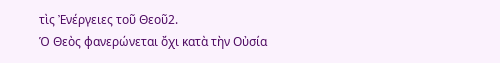τὶς Ἐνέργειες τοῦ Θεοῦ2.
Ὁ Θεὸς φανερώνεται ὄχι κατὰ τὴν Οὐσία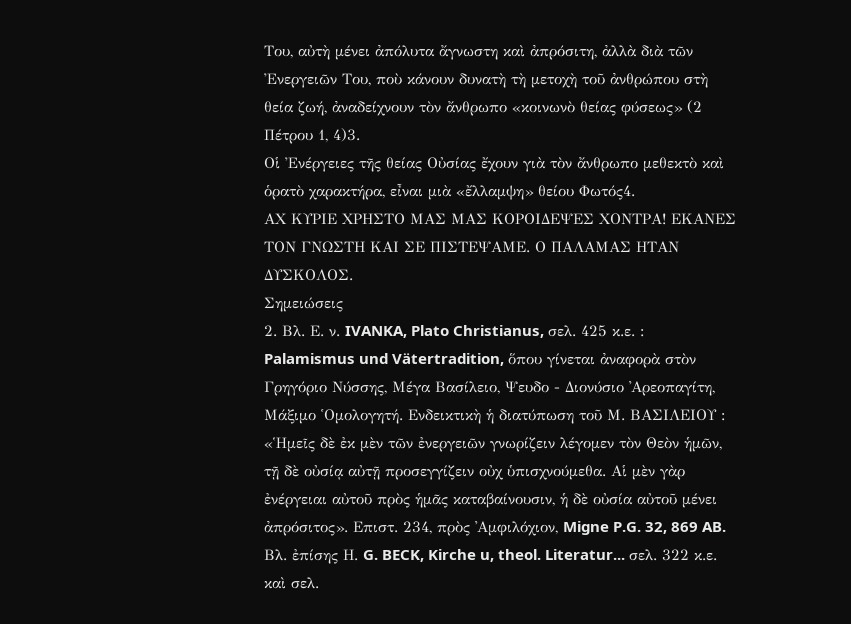Του, αὐτὴ μένει ἀπόλυτα ἄγνωστη καὶ ἀπρόσιτη, ἀλλὰ διὰ τῶν Ἐνεργειῶν Του, ποὺ κάνουν δυνατὴ τὴ μετοχὴ τοῦ ἀνθρώπου στὴ θεία ζωή, ἀναδείχνουν τὸν ἄνθρωπο «κοινωνὸ θείας φύσεως» (2 Πέτρου 1, 4)3.
Οἱ Ἐνέργειες τῆς θείας Οὐσίας ἔχουν γιὰ τὸν ἄνθρωπο μεθεκτὸ καὶ ὁρατὸ χαρακτήρα, εἶναι μιὰ «ἔλλαμψη» θείου Φωτός4.
ΑΧ ΚΥΡΙΕ ΧΡΗΣΤΟ ΜΑΣ ΜΑΣ ΚΟΡΟΙΔΕΨΕΣ ΧΟΝΤΡΑ! ΕΚΑΝΕΣ ΤΟΝ ΓΝΩΣΤΗ ΚΑΙ ΣΕ ΠΙΣΤΕΨΑΜΕ. Ο ΠΑΛΑΜΑΣ ΗΤΑΝ ΔΥΣΚΟΛΟΣ.
Σημειώσεις
2. Βλ. Ε. ν. IVANKA, Plato Christianus, σελ. 425 κ.ε. : Palamismus und Vätertradition, ὅπου γίνεται ἀναφορὰ στὸν Γρηγόριο Νύσσης, Μέγα Βασίλειο, Ψευδο - Διονύσιο ᾿Αρεοπαγίτη, Μάξιμο ῾Ομολογητή. Ενδεικτικὴ ἡ διατύπωση τοῦ Μ. ΒΑΣΙΛΕΙΟΥ : «Ἡμεῖς δὲ ἐκ μὲν τῶν ἐνεργειῶν γνωρίζειν λέγομεν τὸν Θεὸν ἡμῶν, τῇ δὲ οὐσίᾳ αὐτῇ προσεγγίζειν οὐχ ὑπισχνούμεθα. Αἱ μὲν γὰρ ἐνέργειαι αὐτοῦ πρὸς ἡμᾶς καταβαίνουσιν, ἡ δὲ οὐσία αὐτοῦ μένει ἀπρόσιτος». Επιστ. 234, πρὸς ᾿Αμφιλόχιον, Migne P.G. 32, 869 AB.
Βλ. ἐπίσης Η. G. BECK, Kirche u, theol. Literatur... σελ. 322 κ.ε. καὶ σελ.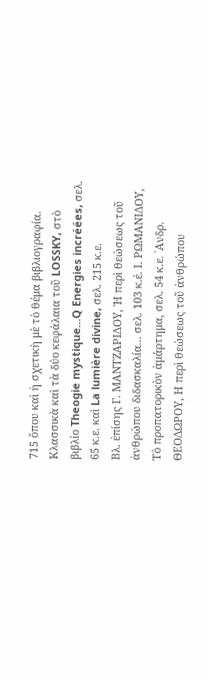715 ὅπου καὶ ἡ σχετικὴ μὲ τὸ θέμα βιβλιογραφία.
Κλασσικὰ καὶ τὰ δύο κεφάλαια τοῦ LOSSKY, στὸ βιβλίο Theogie mystique...Q Energies incréées, σελ. 65 κ.ε. καὶ La lumière divine, σελ. 215 κ.ε.
Βλ. ἐπίσης Γ. ΜΑΝΤΖΑΡΙΔΟΥ, Ἡ περὶ θεώσεως τοῦ ἀνθρώπου διδασκαλία... σελ. 103 κ.έ. Ι. ΡΩΜΑΝΙΔΟΥ, Τὸ προπατορικὸν ἁμάρτημα, σελ. 54 κ.ε. ᾿Ανδρ. ΘΕΟΔΩΡΟΥ, Η περὶ θεώσεως τοῦ ἀνθρώπου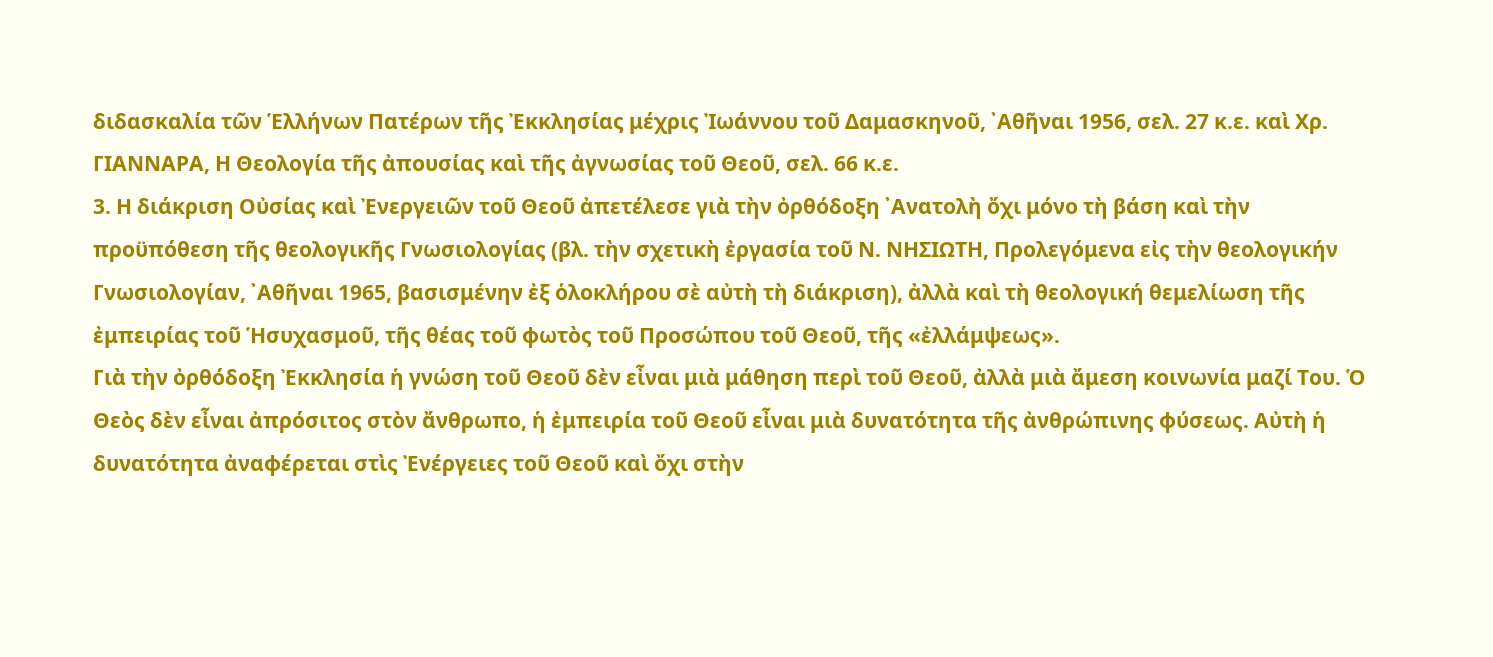διδασκαλία τῶν Ἑλλήνων Πατέρων τῆς Ἐκκλησίας μέχρις Ἰωάννου τοῦ Δαμασκηνοῦ, ᾿Αθῆναι 1956, σελ. 27 κ.ε. καὶ Χρ. ΓΙΑΝΝΑΡΑ, Η Θεολογία τῆς ἀπουσίας καὶ τῆς ἀγνωσίας τοῦ Θεοῦ, σελ. 66 κ.ε.
3. Η διάκριση Οὐσίας καὶ Ἐνεργειῶν τοῦ Θεοῦ ἀπετέλεσε γιὰ τὴν ὀρθόδοξη ᾿Ανατολὴ ὄχι μόνο τὴ βάση καὶ τὴν προϋπόθεση τῆς θεολογικῆς Γνωσιολογίας (βλ. τὴν σχετικὴ ἐργασία τοῦ Ν. ΝΗΣΙΩΤΗ, Προλεγόμενα εἰς τὴν θεολογικήν Γνωσιολογίαν, ᾿Αθῆναι 1965, βασισμένην ἐξ ὁλοκλήρου σὲ αὐτὴ τὴ διάκριση), ἀλλὰ καὶ τὴ θεολογική θεμελίωση τῆς ἐμπειρίας τοῦ Ἡσυχασμοῦ, τῆς θέας τοῦ φωτὸς τοῦ Προσώπου τοῦ Θεοῦ, τῆς «ἐλλάμψεως».
Γιὰ τὴν ὀρθόδοξη Ἐκκλησία ἡ γνώση τοῦ Θεοῦ δὲν εἶναι μιὰ μάθηση περὶ τοῦ Θεοῦ, ἀλλὰ μιὰ ἄμεση κοινωνία μαζί Του. Ὁ Θεὸς δὲν εἶναι ἀπρόσιτος στὸν ἄνθρωπο, ἡ ἐμπειρία τοῦ Θεοῦ εἶναι μιὰ δυνατότητα τῆς ἀνθρώπινης φύσεως. Αὐτὴ ἡ δυνατότητα ἀναφέρεται στὶς Ἐνέργειες τοῦ Θεοῦ καὶ ὄχι στὴν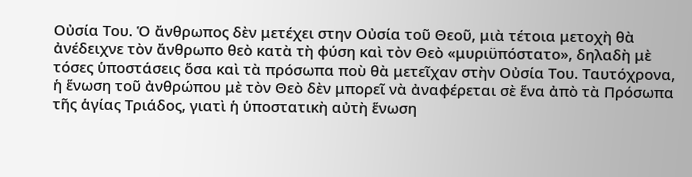Οὐσία Του. Ὁ ἄνθρωπος δὲν μετέχει στην Οὐσία τοῦ Θεοῦ, μιὰ τέτοια μετοχὴ θὰ ἀνέδειχνε τὸν ἄνθρωπο θεὸ κατὰ τὴ φύση καὶ τὸν Θεὸ «μυριϋπόστατο», δηλαδὴ μὲ τόσες ὑποστάσεις ὅσα καὶ τὰ πρόσωπα ποὺ θὰ μετεῖχαν στὴν Οὐσία Του. Ταυτόχρονα, ἡ ἕνωση τοῦ ἀνθρώπου μὲ τὸν Θεὸ δὲν μπορεῖ νὰ ἀναφέρεται σὲ ἕνα ἀπὸ τὰ Πρόσωπα τῆς ἁγίας Τριάδος, γιατὶ ἡ ὑποστατικὴ αὐτὴ ἕνωση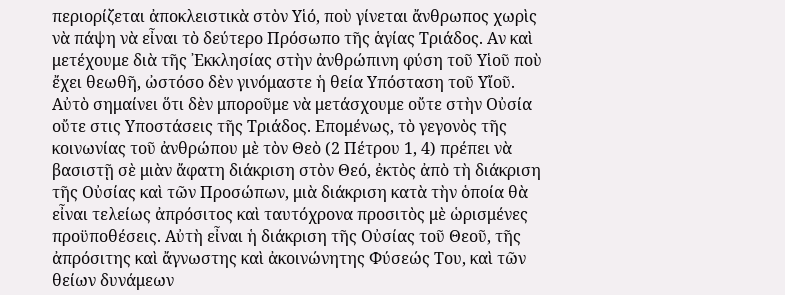περιορίζεται ἀποκλειστικὰ στὸν Υἱό, ποὺ γίνεται ἄνθρωπος χωρὶς νὰ πάψη νὰ εἶναι τὸ δεύτερο Πρόσωπο τῆς ἁγίας Τριάδος. Αν καὶ μετέχουμε διὰ τῆς ᾿Εκκλησίας στὴν ἀνθρώπινη φύση τοῦ Υἱοῦ ποὺ ἔχει θεωθῆ, ὠστόσο δὲν γινόμαστε ἡ θεία Υπόσταση τοῦ Υἴοῦ. Αὐτὸ σημαίνει ὅτι δὲν μποροῦμε νὰ μετάσχουμε οὔτε στὴν Οὐσία οὔτε στις Υποστάσεις τῆς Τριάδος. Επομένως, τὸ γεγονὸς τῆς κοινωνίας τοῦ ἀνθρώπου μὲ τὸν Θεὸ (2 Πέτρου 1, 4) πρέπει νὰ βασιστῇ σὲ μιὰν ἄφατη διάκριση στὸν Θεό, ἐκτὸς ἀπὸ τὴ διάκριση τῆς Οὐσίας καὶ τῶν Προσώπων, μιὰ διάκριση κατὰ τὴν ὁποία θὰ εἶναι τελείως ἀπρόσιτος καὶ ταυτόχρονα προσιτὸς μὲ ὡρισμένες προϋποθέσεις. Αὐτὴ εἶναι ἡ διάκριση τῆς Οὐσίας τοῦ Θεοῦ, τῆς ἀπρόσιτης καὶ ἄγνωστης καὶ ἀκοινώνητης Φύσεώς Του, καὶ τῶν θείων δυνάμεων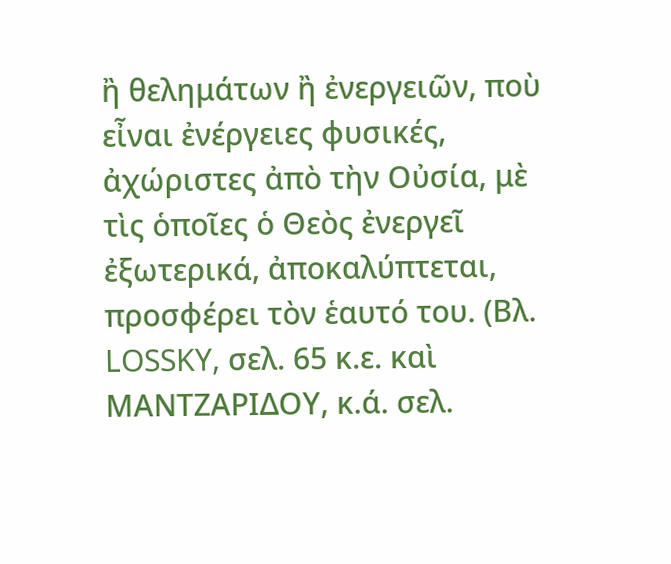ἢ θελημάτων ἢ ἐνεργειῶν, ποὺ εἶναι ἐνέργειες φυσικές, ἀχώριστες ἀπὸ τὴν Οὐσία, μὲ τὶς ὁποῖες ὁ Θεὸς ἐνεργεῖ ἐξωτερικά, ἀποκαλύπτεται, προσφέρει τὸν ἑαυτό του. (Βλ. LOSSKY, σελ. 65 κ.ε. καὶ ΜΑΝΤΖΑΡΙΔΟΥ, κ.ά. σελ.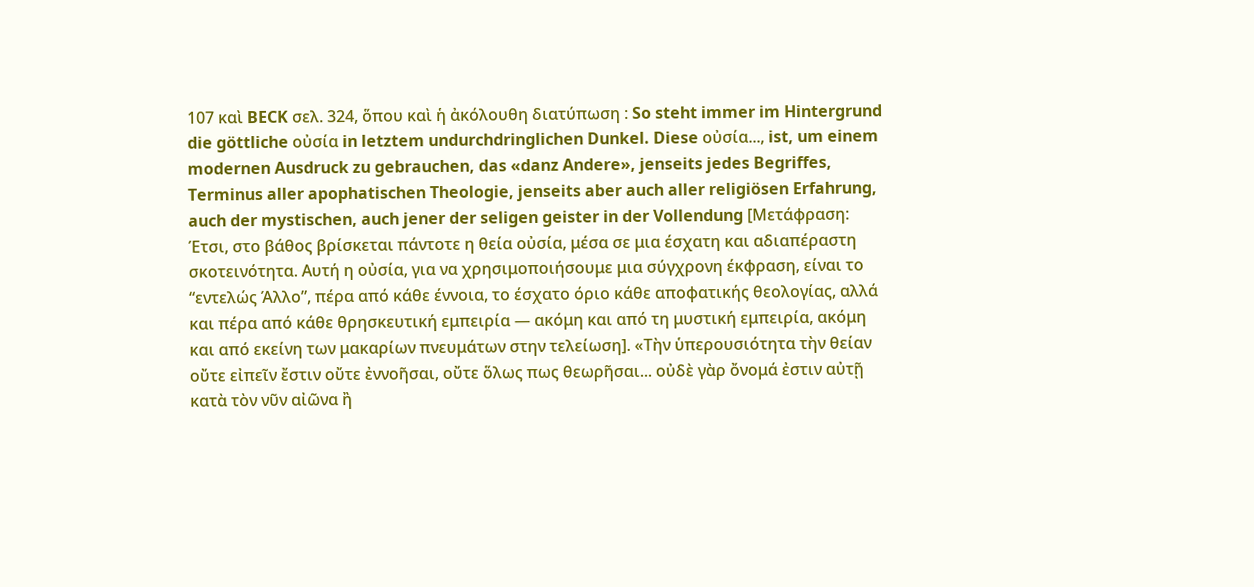107 καὶ BECK σελ. 324, ὅπου καὶ ἡ ἀκόλουθη διατύπωση : So steht immer im Hintergrund die göttliche οὐσία in letztem undurchdringlichen Dunkel. Diese οὐσία..., ist, um einem modernen Ausdruck zu gebrauchen, das «danz Andere», jenseits jedes Begriffes, Terminus aller apophatischen Theologie, jenseits aber auch aller religiösen Erfahrung, auch der mystischen, auch jener der seligen geister in der Vollendung [Μετάφραση: Έτσι, στο βάθος βρίσκεται πάντοτε η θεία οὐσία, μέσα σε μια έσχατη και αδιαπέραστη σκοτεινότητα. Αυτή η οὐσία, για να χρησιμοποιήσουμε μια σύγχρονη έκφραση, είναι το “εντελώς Άλλο”, πέρα από κάθε έννοια, το έσχατο όριο κάθε αποφατικής θεολογίας, αλλά και πέρα από κάθε θρησκευτική εμπειρία — ακόμη και από τη μυστική εμπειρία, ακόμη και από εκείνη των μακαρίων πνευμάτων στην τελείωση]. «Τὴν ὑπερουσιότητα τὴν θείαν οὔτε εἰπεῖν ἔστιν οὔτε ἐννοῆσαι, οὔτε ὅλως πως θεωρῆσαι... οὐδὲ γὰρ ὄνομά ἐστιν αὐτῇ κατὰ τὸν νῦν αἰῶνα ἢ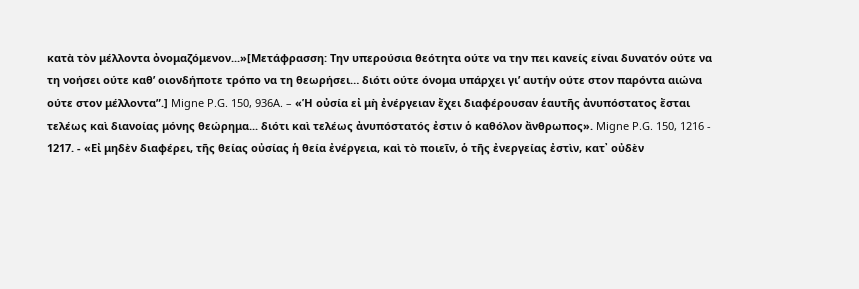κατὰ τὸν μέλλοντα ὀνομαζόμενον...»[Μετάφρασση: Την υπερούσια θεότητα ούτε να την πει κανείς είναι δυνατόν ούτε να τη νοήσει ούτε καθ’ οιονδήποτε τρόπο να τη θεωρήσει… διότι ούτε όνομα υπάρχει γι’ αυτήν ούτε στον παρόντα αιώνα ούτε στον μέλλοντα”.] Migne P.G. 150, 936A. – «Ἡ οὐσία εἰ μὴ ἐνέργειαν ἔχει διαφέρουσαν ἑαυτῆς ἀνυπόστατος ἔσται τελέως καὶ διανοίας μόνης θεώρημα... διότι καὶ τελέως ἀνυπόστατός ἐστιν ὁ καθόλον ἄνθρωπος». Migne P.G. 150, 1216 - 1217. - «Εἰ μηδὲν διαφέρει, τῆς θείας οὐσίας ἡ θεία ἐνέργεια, καὶ τὸ ποιεῖν, ὁ τῆς ἐνεργείας ἐστὶν, κατ᾿ οὐδὲν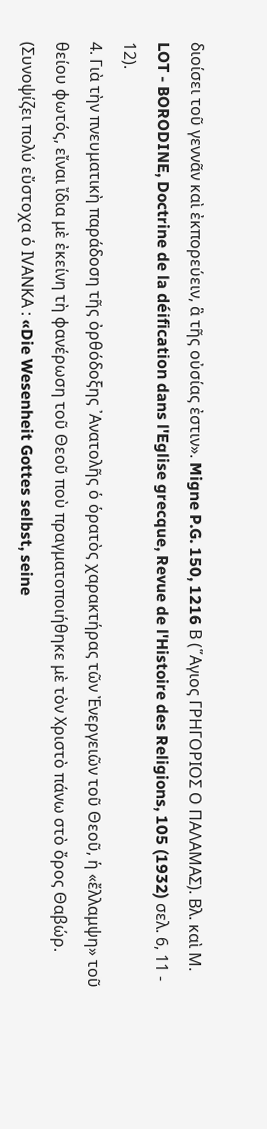διοίσει τοῦ γεννᾶν καὶ ἐκπορεύειν, ἃ τῆς οὐσίας ἐστιν». Migne P.G. 150, 1216 Β (῞Αγιος ΓΡΗΓΟΡΙΟΣ Ο ΠΑΛΑΜΑΣ). Βλ. καὶ Μ. LOT - BORODINE, Doctrine de la déification dans l'Eglise grecque, Revue de l'Histoire des Religions, 105 (1932) σελ. 6, 11 - 12).
4. Γιὰ τὴν πνευματικὴ παράδοση τῆς ὀρθόδοξης ᾿Ανατολῆς ὁ ὁρατὸς χαρακτήρας τῶν Ἐνεργειῶν τοῦ Θεοῦ, ἡ «ἔλλαμψη» τοῦ θείου φωτός, εἴναι ἴδια μὲ ἐκείνη τὴ φανέρωση τοῦ Θεοῦ ποὺ πραγματοποιήθηκε μὲ τὸν Χριστὸ πάνω στὸ ὄρος Θαβώρ. (Συνοψίζει πολύ εὔστοχα ὁ ΙVΑΝΚΑ : «Die Wesenheit Gottes selbst, seine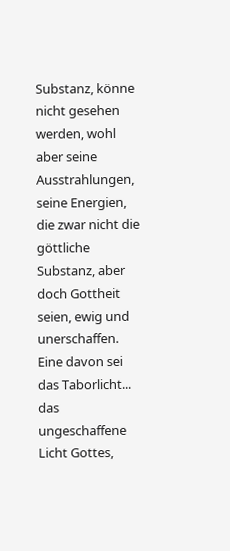Substanz, könne nicht gesehen werden, wohl aber seine Ausstrahlungen, seine Energien, die zwar nicht die göttliche Substanz, aber doch Gottheit seien, ewig und unerschaffen. Eine davon sei das Taborlicht... das ungeschaffene Licht Gottes,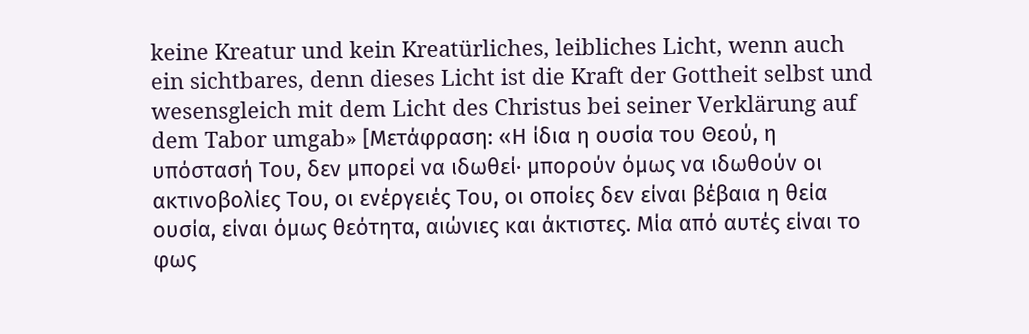keine Kreatur und kein Kreatürliches, leibliches Licht, wenn auch ein sichtbares, denn dieses Licht ist die Kraft der Gottheit selbst und wesensgleich mit dem Licht des Christus bei seiner Verklärung auf dem Tabor umgab» [Μετάφραση: «Η ίδια η ουσία του Θεού, η υπόστασή Του, δεν μπορεί να ιδωθεί· μπορούν όμως να ιδωθούν οι ακτινοβολίες Του, οι ενέργειές Του, οι οποίες δεν είναι βέβαια η θεία ουσία, είναι όμως θεότητα, αιώνιες και άκτιστες. Μία από αυτές είναι το φως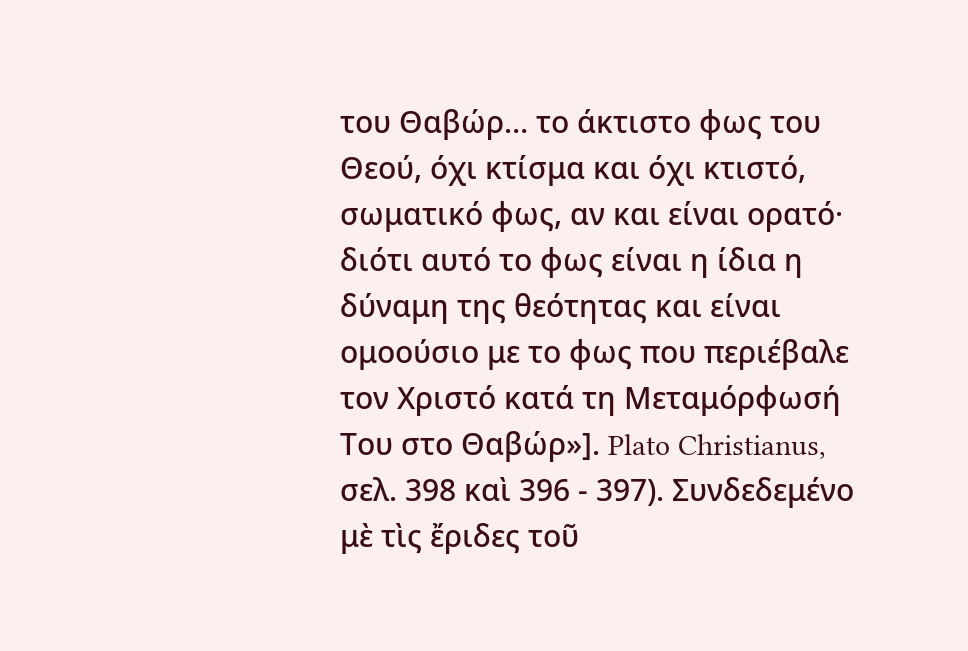του Θαβώρ… το άκτιστο φως του Θεού, όχι κτίσμα και όχι κτιστό, σωματικό φως, αν και είναι ορατό· διότι αυτό το φως είναι η ίδια η δύναμη της θεότητας και είναι ομοούσιο με το φως που περιέβαλε τον Χριστό κατά τη Μεταμόρφωσή Του στο Θαβώρ»]. Plato Christianus, σελ. 398 καὶ 396 - 397). Συνδεδεμένο μὲ τὶς ἔριδες τοῦ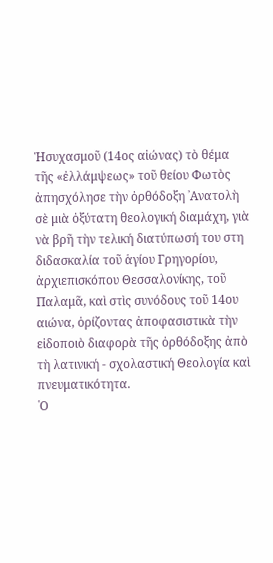Ἡσυχασμοῦ (14ος αἰώνας) τὸ θέμα τῆς «ἐλλάμψεως» τοῦ θείου Φωτὸς ἀπησχόλησε τὴν ὀρθόδοξη ᾿Ανατολὴ σὲ μιὰ ὀξύτατη θεολογική διαμάχη, γιὰ νὰ βρῆ τὴν τελική διατύπωσή του στη διδασκαλία τοῦ ἁγίου Γρηγορίου, ἀρχιεπισκόπου Θεσσαλονίκης, τοῦ Παλαμᾶ, καὶ στὶς συνόδους τοῦ 14ου αιώνα, ὁρίζοντας ἀποφασιστικὰ τὴν εἰδοποιὸ διαφορὰ τῆς ὀρθόδοξης ἀπὸ τὴ λατινική - σχολαστική Θεολογία καὶ πνευματικότητα.
῾Ο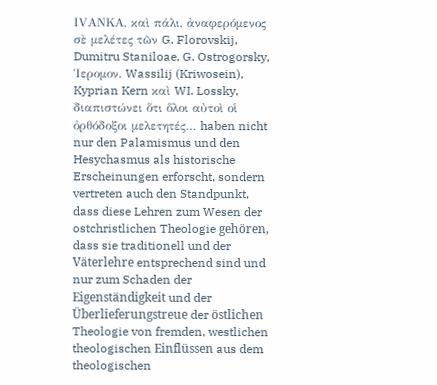ΙVΑΝΚΑ, καὶ πάλι, ἀναφερόμενος σὲ μελέτες τῶν G. Florovskij, Dumitru Staniloae, G. Ostrogorsky, Ἱερομον. Wassilij (Kriwosein), Kyprian Kern καὶ WI. Lossky, διαπιστώνει ὅτι ὅλοι αὐτοὶ οἱ ὀρθόδοξοι μελετητές… haben nicht nur den Palamismus und den Hesychasmus als historische Erscheinungen erforscht, sondern vertreten auch den Standpunkt, dass diese Lehren zum Wesen der ostchristlichen Theologie gehören, dass sie traditionell und der Väterlehre entsprechend sind und nur zum Schaden der Eigenständigkeit und der Überlieferungstreue der östlichen Theologie von fremden, westlichen theologischen Einflüssen aus dem theologischen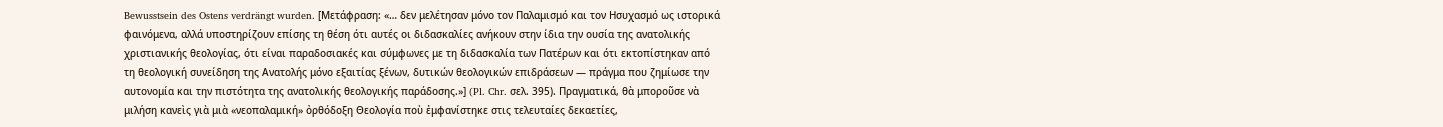Bewusstsein des Ostens verdrängt wurden. [Μετάφραση: «… δεν μελέτησαν μόνο τον Παλαμισμό και τον Ησυχασμό ως ιστορικά φαινόμενα, αλλά υποστηρίζουν επίσης τη θέση ότι αυτές οι διδασκαλίες ανήκουν στην ίδια την ουσία της ανατολικής χριστιανικής θεολογίας, ότι είναι παραδοσιακές και σύμφωνες με τη διδασκαλία των Πατέρων και ότι εκτοπίστηκαν από τη θεολογική συνείδηση της Ανατολής μόνο εξαιτίας ξένων, δυτικών θεολογικών επιδράσεων — πράγμα που ζημίωσε την αυτονομία και την πιστότητα της ανατολικής θεολογικής παράδοσης.»] (Pl. Chr. σελ. 395). Πραγματικά, θὰ μποροῦσε νὰ μιλήση κανεὶς γιὰ μιὰ «νεοπαλαμική» ὀρθόδοξη Θεολογία ποὺ ἐμφανίστηκε στις τελευταίες δεκαετίες,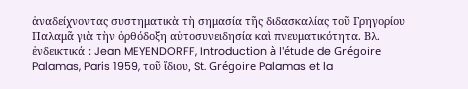ἀναδείχνοντας συστηματικὰ τὴ σημασία τῆς διδασκαλίας τοῦ Γρηγορίου Παλαμᾶ γιὰ τὴν ὀρθόδοξη αὐτοσυνειδησία καὶ πνευματικότητα. Βλ. ἐνδεικτικά : Jean MEYENDORFF, Introduction à l'étude de Grégoire Palamas, Paris 1959, τοῦ ἴδιου, St. Grégoire Palamas et la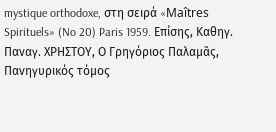mystique orthodoxe, στη σειρά «Maîtres Spirituels» (No 20) Paris 1959. Επίσης, Καθηγ. Παναγ. ΧΡΗΣΤΟΥ, Ο Γρηγόριος Παλαμᾶς, Πανηγυρικός τόμος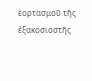ἑορτασμοῦ τῆς ἐξακοσιοστῆς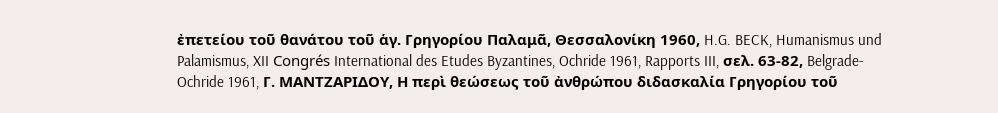ἐπετείου τοῦ θανάτου τοῦ ἁγ. Γρηγορίου Παλαμᾶ, Θεσσαλονίκη 1960, H.G. BECK, Humanismus und Palamismus, XII Congrés International des Etudes Byzantines, Ochride 1961, Rapports III, σελ. 63-82, Belgrade-Ochride 1961, Γ. ΜΑΝΤΖΑΡΙΔΟΥ, Η περὶ θεώσεως τοῦ ἀνθρώπου διδασκαλία Γρηγορίου τοῦ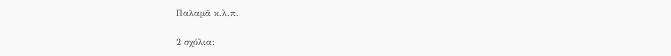Παλαμᾶ κ.λ.π.

2 σχόλια: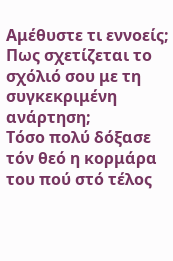Αμέθυστε τι εννοείς; Πως σχετίζεται το σχόλιό σου με τη συγκεκριμένη ανάρτηση;
Τόσο πολύ δόξασε τόν θεό η κορμάρα του πού στό τέλος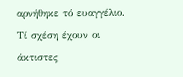αρνήθηκε τό ευαγγέλιο. Τί σχέση έχουν οι άκτιστες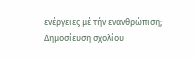ενέργειες μέ τήν ενανθρώπιση;
Δημοσίευση σχολίου